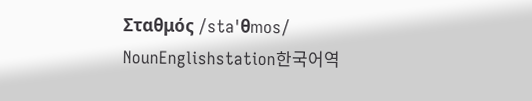Σταθμός /staˈθmos/ NounEnglishstation한국어역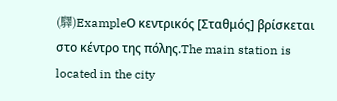(驛)ExampleΟ κεντρικός [Σταθμός] βρίσκεται στο κέντρο της πόλης.The main station is located in the city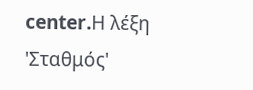center.Η λέξη 'Σταθμός'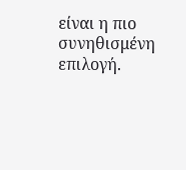είναι η πιο συνηθισμένη επιλογή.